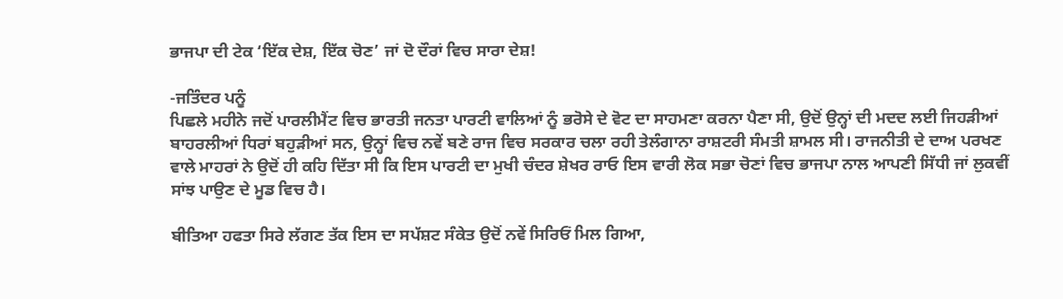ਭਾਜਪਾ ਦੀ ਟੇਕ ‘ਇੱਕ ਦੇਸ਼, ਇੱਕ ਚੋਣ’ ਜਾਂ ਦੋ ਦੌਰਾਂ ਵਿਚ ਸਾਰਾ ਦੇਸ਼!

-ਜਤਿੰਦਰ ਪਨੂੰ
ਪਿਛਲੇ ਮਹੀਨੇ ਜਦੋਂ ਪਾਰਲੀਮੈਂਟ ਵਿਚ ਭਾਰਤੀ ਜਨਤਾ ਪਾਰਟੀ ਵਾਲਿਆਂ ਨੂੰ ਭਰੋਸੇ ਦੇ ਵੋਟ ਦਾ ਸਾਹਮਣਾ ਕਰਨਾ ਪੈਣਾ ਸੀ, ਉਦੋਂ ਉਨ੍ਹਾਂ ਦੀ ਮਦਦ ਲਈ ਜਿਹੜੀਆਂ ਬਾਹਰਲੀਆਂ ਧਿਰਾਂ ਬਹੁੜੀਆਂ ਸਨ, ਉਨ੍ਹਾਂ ਵਿਚ ਨਵੇਂ ਬਣੇ ਰਾਜ ਵਿਚ ਸਰਕਾਰ ਚਲਾ ਰਹੀ ਤੇਲੰਗਾਨਾ ਰਾਸ਼ਟਰੀ ਸੰਮਤੀ ਸ਼ਾਮਲ ਸੀ। ਰਾਜਨੀਤੀ ਦੇ ਦਾਅ ਪਰਖਣ ਵਾਲੇ ਮਾਹਰਾਂ ਨੇ ਉਦੋਂ ਹੀ ਕਹਿ ਦਿੱਤਾ ਸੀ ਕਿ ਇਸ ਪਾਰਟੀ ਦਾ ਮੁਖੀ ਚੰਦਰ ਸ਼ੇਖਰ ਰਾਓ ਇਸ ਵਾਰੀ ਲੋਕ ਸਭਾ ਚੋਣਾਂ ਵਿਚ ਭਾਜਪਾ ਨਾਲ ਆਪਣੀ ਸਿੱਧੀ ਜਾਂ ਲੁਕਵੀਂ ਸਾਂਝ ਪਾਉਣ ਦੇ ਮੂਡ ਵਿਚ ਹੈ।

ਬੀਤਿਆ ਹਫਤਾ ਸਿਰੇ ਲੱਗਣ ਤੱਕ ਇਸ ਦਾ ਸਪੱਸ਼ਟ ਸੰਕੇਤ ਉਦੋਂ ਨਵੇਂ ਸਿਰਿਓਂ ਮਿਲ ਗਿਆ,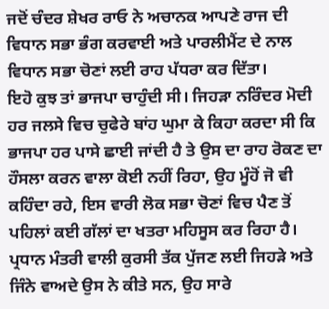ਜਦੋਂ ਚੰਦਰ ਸ਼ੇਖਰ ਰਾਓ ਨੇ ਅਚਾਨਕ ਆਪਣੇ ਰਾਜ ਦੀ ਵਿਧਾਨ ਸਭਾ ਭੰਗ ਕਰਵਾਈ ਅਤੇ ਪਾਰਲੀਮੈਂਟ ਦੇ ਨਾਲ ਵਿਧਾਨ ਸਭਾ ਚੋਣਾਂ ਲਈ ਰਾਹ ਪੱਧਰਾ ਕਰ ਦਿੱਤਾ।
ਇਹੋ ਕੁਝ ਤਾਂ ਭਾਜਪਾ ਚਾਹੁੰਦੀ ਸੀ। ਜਿਹੜਾ ਨਰਿੰਦਰ ਮੋਦੀ ਹਰ ਜਲਸੇ ਵਿਚ ਚੁਫੇਰੇ ਬਾਂਹ ਘੁਮਾ ਕੇ ਕਿਹਾ ਕਰਦਾ ਸੀ ਕਿ ਭਾਜਪਾ ਹਰ ਪਾਸੇ ਛਾਈ ਜਾਂਦੀ ਹੈ ਤੇ ਉਸ ਦਾ ਰਾਹ ਰੋਕਣ ਦਾ ਹੌਸਲਾ ਕਰਨ ਵਾਲਾ ਕੋਈ ਨਹੀਂ ਰਿਹਾ, ਉਹ ਮੂੰਹੋਂ ਜੋ ਵੀ ਕਹਿੰਦਾ ਰਹੇ, ਇਸ ਵਾਰੀ ਲੋਕ ਸਭਾ ਚੋਣਾਂ ਵਿਚ ਪੈਣ ਤੋਂ ਪਹਿਲਾਂ ਕਈ ਗੱਲਾਂ ਦਾ ਖਤਰਾ ਮਹਿਸੂਸ ਕਰ ਰਿਹਾ ਹੈ। ਪ੍ਰਧਾਨ ਮੰਤਰੀ ਵਾਲੀ ਕੁਰਸੀ ਤੱਕ ਪੁੱਜਣ ਲਈ ਜਿਹੜੇ ਅਤੇ ਜਿੰਨੇ ਵਾਅਦੇ ਉਸ ਨੇ ਕੀਤੇ ਸਨ, ਉਹ ਸਾਰੇ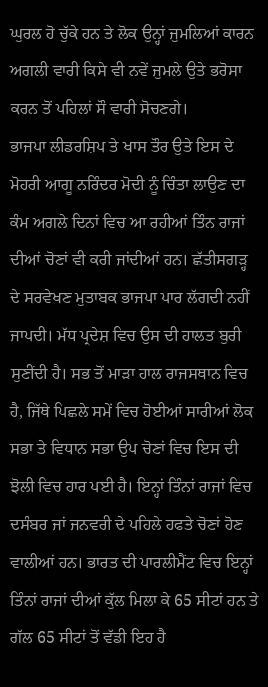ਘੁਰਲ ਹੋ ਚੁੱਕੇ ਹਨ ਤੇ ਲੋਕ ਉਨ੍ਹਾਂ ਜੁਮਲਿਆਂ ਕਾਰਨ ਅਗਲੀ ਵਾਰੀ ਕਿਸੇ ਵੀ ਨਵੇਂ ਜੁਮਲੇ ਉਤੇ ਭਰੋਸਾ ਕਰਨ ਤੋਂ ਪਹਿਲਾਂ ਸੌ ਵਾਰੀ ਸੋਚਣਗੇ।
ਭਾਜਪਾ ਲੀਡਰਸ਼ਿਪ ਤੇ ਖਾਸ ਤੌਰ ਉਤੇ ਇਸ ਦੇ ਮੋਹਰੀ ਆਗੂ ਨਰਿੰਦਰ ਮੋਦੀ ਨੂੰ ਚਿੰਤਾ ਲਾਉਣ ਦਾ ਕੰਮ ਅਗਲੇ ਦਿਨਾਂ ਵਿਚ ਆ ਰਹੀਆਂ ਤਿੰਨ ਰਾਜਾਂ ਦੀਆਂ ਚੋਣਾਂ ਵੀ ਕਰੀ ਜਾਂਦੀਆਂ ਹਨ। ਛੱਤੀਸਗੜ੍ਹ ਦੇ ਸਰਵੇਖਣ ਮੁਤਾਬਕ ਭਾਜਪਾ ਪਾਰ ਲੱਗਦੀ ਨਹੀਂ ਜਾਪਦੀ। ਮੱਧ ਪ੍ਰਦੇਸ਼ ਵਿਚ ਉਸ ਦੀ ਹਾਲਤ ਬੁਰੀ ਸੁਣੀਂਦੀ ਹੈ। ਸਭ ਤੋਂ ਮਾੜਾ ਹਾਲ ਰਾਜਸਥਾਨ ਵਿਚ ਹੈ, ਜਿੱਥੇ ਪਿਛਲੇ ਸਮੇਂ ਵਿਚ ਹੋਈਆਂ ਸਾਰੀਆਂ ਲੋਕ ਸਭਾ ਤੇ ਵਿਧਾਨ ਸਭਾ ਉਪ ਚੋਣਾਂ ਵਿਚ ਇਸ ਦੀ ਝੋਲੀ ਵਿਚ ਹਾਰ ਪਈ ਹੈ। ਇਨ੍ਹਾਂ ਤਿੰਨਾਂ ਰਾਜਾਂ ਵਿਚ ਦਸੰਬਰ ਜਾਂ ਜਨਵਰੀ ਦੇ ਪਹਿਲੇ ਹਫਤੇ ਚੋਣਾਂ ਹੋਣ ਵਾਲੀਆਂ ਹਨ। ਭਾਰਤ ਦੀ ਪਾਰਲੀਮੈਂਟ ਵਿਚ ਇਨ੍ਹਾਂ ਤਿੰਨਾਂ ਰਾਜਾਂ ਦੀਆਂ ਕੁੱਲ ਮਿਲਾ ਕੇ 65 ਸੀਟਾਂ ਹਨ ਤੇ ਗੱਲ 65 ਸੀਟਾਂ ਤੋਂ ਵੱਡੀ ਇਹ ਹੈ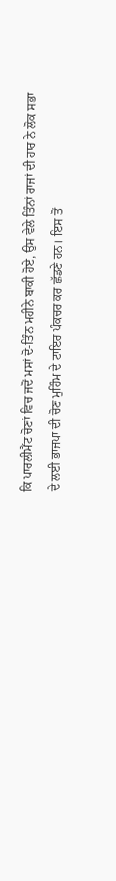ਕਿ ਪਾਰਲੀਮੈਂਟ ਚੋਣਾਂ ਵਿਚ ਜਦੋਂ ਮਸਾਂ ਦੋ-ਤਿੰਨ ਮਹੀਨੇ ਬਾਕੀ ਹੋਏ, ਉਸ ਵੇਲੇ ਤਿੰਨਾਂ ਰਾਜਾਂ ਦੀ ਹਾਰ ਨੇ ਲੋਕ ਸਭਾ ਦੇ ਲਈ ਭਾਜਪਾ ਦੀ ਚੋਣ ਮੁਹਿੰਮ ਦੇ ਟਾਇਰ ਪੰਕਚਰ ਕਰ ਛੱਡਣੇ ਹਨ। ਇਸ ਤੋਂ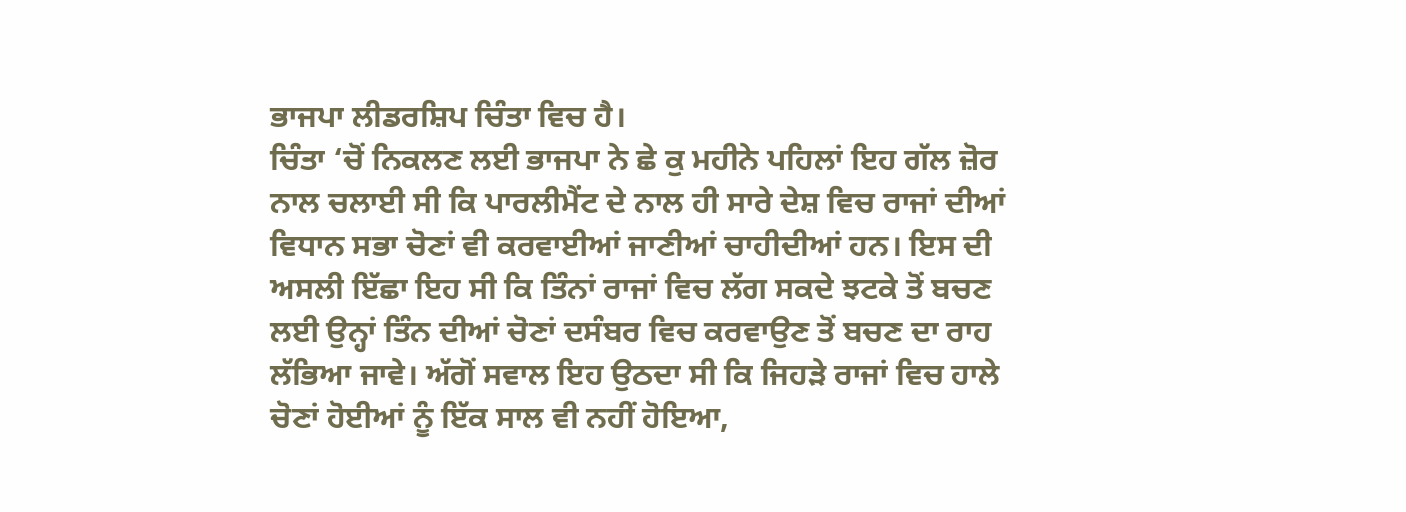ਭਾਜਪਾ ਲੀਡਰਸ਼ਿਪ ਚਿੰਤਾ ਵਿਚ ਹੈ।
ਚਿੰਤਾ ‘ਚੋਂ ਨਿਕਲਣ ਲਈ ਭਾਜਪਾ ਨੇ ਛੇ ਕੁ ਮਹੀਨੇ ਪਹਿਲਾਂ ਇਹ ਗੱਲ ਜ਼ੋਰ ਨਾਲ ਚਲਾਈ ਸੀ ਕਿ ਪਾਰਲੀਮੈਂਟ ਦੇ ਨਾਲ ਹੀ ਸਾਰੇ ਦੇਸ਼ ਵਿਚ ਰਾਜਾਂ ਦੀਆਂ ਵਿਧਾਨ ਸਭਾ ਚੋਣਾਂ ਵੀ ਕਰਵਾਈਆਂ ਜਾਣੀਆਂ ਚਾਹੀਦੀਆਂ ਹਨ। ਇਸ ਦੀ ਅਸਲੀ ਇੱਛਾ ਇਹ ਸੀ ਕਿ ਤਿੰਨਾਂ ਰਾਜਾਂ ਵਿਚ ਲੱਗ ਸਕਦੇ ਝਟਕੇ ਤੋਂ ਬਚਣ ਲਈ ਉਨ੍ਹਾਂ ਤਿੰਨ ਦੀਆਂ ਚੋਣਾਂ ਦਸੰਬਰ ਵਿਚ ਕਰਵਾਉਣ ਤੋਂ ਬਚਣ ਦਾ ਰਾਹ ਲੱਭਿਆ ਜਾਵੇ। ਅੱਗੋਂ ਸਵਾਲ ਇਹ ਉਠਦਾ ਸੀ ਕਿ ਜਿਹੜੇ ਰਾਜਾਂ ਵਿਚ ਹਾਲੇ ਚੋਣਾਂ ਹੋਈਆਂ ਨੂੰ ਇੱਕ ਸਾਲ ਵੀ ਨਹੀਂ ਹੋਇਆ,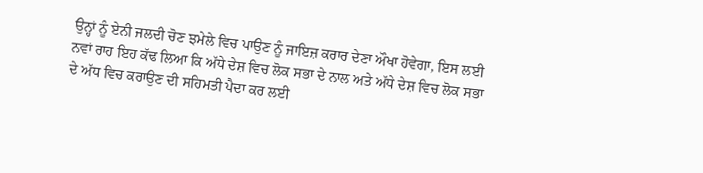ਉਨ੍ਹਾਂ ਨੂੰ ਏਨੀ ਜਲਦੀ ਚੋਣ ਝਮੇਲੇ ਵਿਚ ਪਾਉਣ ਨੂੰ ਜਾਇਜ਼ ਕਰਾਰ ਦੇਣਾ ਔਖਾ ਹੋਵੇਗਾ, ਇਸ ਲਈ ਨਵਾਂ ਰਾਹ ਇਹ ਕੱਢ ਲਿਆ ਕਿ ਅੱਧੇ ਦੇਸ਼ ਵਿਚ ਲੋਕ ਸਭਾ ਦੇ ਨਾਲ ਅਤੇ ਅੱਧੇ ਦੇਸ਼ ਵਿਚ ਲੋਕ ਸਭਾ ਦੇ ਅੱਧ ਵਿਚ ਕਰਾਉਣ ਦੀ ਸਹਿਮਤੀ ਪੈਦਾ ਕਰ ਲਈ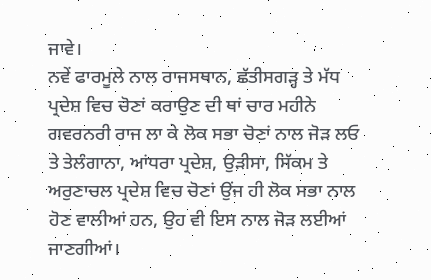ਜਾਵੇ।
ਨਵੇਂ ਫਾਰਮੂਲੇ ਨਾਲ ਰਾਜਸਥਾਨ, ਛੱਤੀਸਗੜ੍ਹ ਤੇ ਮੱਧ ਪ੍ਰਦੇਸ਼ ਵਿਚ ਚੋਣਾਂ ਕਰਾਉਣ ਦੀ ਥਾਂ ਚਾਰ ਮਹੀਨੇ ਗਵਰਨਰੀ ਰਾਜ ਲਾ ਕੇ ਲੋਕ ਸਭਾ ਚੋਣਾਂ ਨਾਲ ਜੋੜ ਲਓ ਤੇ ਤੇਲੰਗਾਨਾ, ਆਂਧਰਾ ਪ੍ਰਦੇਸ਼, ਉੜੀਸਾ, ਸਿੱਕਮ ਤੇ ਅਰੁਣਾਚਲ ਪ੍ਰਦੇਸ਼ ਵਿਚ ਚੋਣਾਂ ਉਂਜ ਹੀ ਲੋਕ ਸਭਾ ਨਾਲ ਹੋਣ ਵਾਲੀਆਂ ਹਨ, ਉਹ ਵੀ ਇਸ ਨਾਲ ਜੋੜ ਲਈਆਂ ਜਾਣਗੀਆਂ।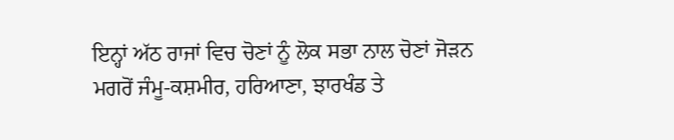ਇਨ੍ਹਾਂ ਅੱਠ ਰਾਜਾਂ ਵਿਚ ਚੋਣਾਂ ਨੂੰ ਲੋਕ ਸਭਾ ਨਾਲ ਚੋਣਾਂ ਜੋੜਨ ਮਗਰੋਂ ਜੰਮੂ-ਕਸ਼ਮੀਰ, ਹਰਿਆਣਾ, ਝਾਰਖੰਡ ਤੇ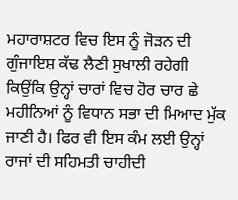ਮਹਾਰਾਸ਼ਟਰ ਵਿਚ ਇਸ ਨੂੰ ਜੋੜਨ ਦੀ ਗੁੰਜਾਇਸ਼ ਕੱਢ ਲੈਣੀ ਸੁਖਾਲੀ ਰਹੇਗੀ ਕਿਉਂਕਿ ਉਨ੍ਹਾਂ ਚਾਰਾਂ ਵਿਚ ਹੋਰ ਚਾਰ ਛੇ ਮਹੀਨਿਆਂ ਨੂੰ ਵਿਧਾਨ ਸਭਾ ਦੀ ਮਿਆਦ ਮੁੱਕ ਜਾਣੀ ਹੈ। ਫਿਰ ਵੀ ਇਸ ਕੰਮ ਲਈ ਉਨ੍ਹਾਂ ਰਾਜਾਂ ਦੀ ਸਹਿਮਤੀ ਚਾਹੀਦੀ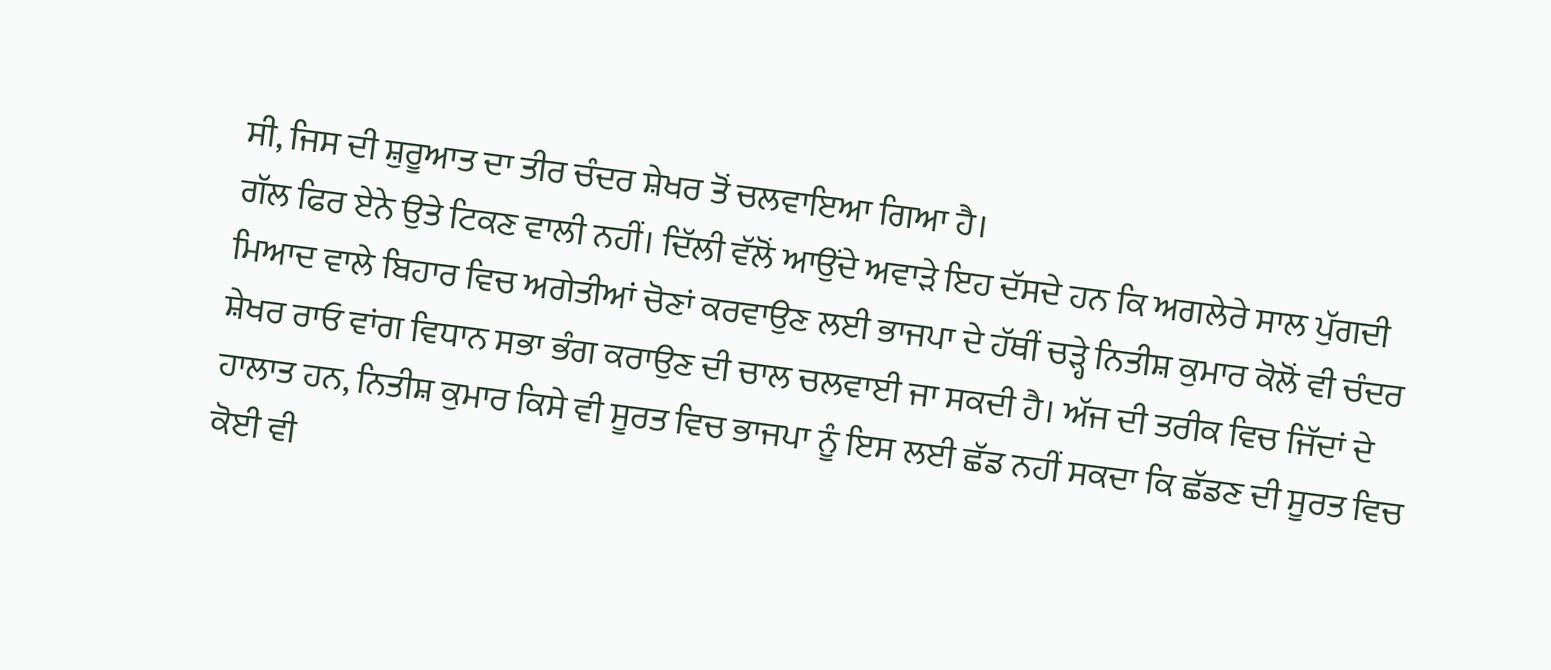ਸੀ, ਜਿਸ ਦੀ ਸ਼ੁਰੂਆਤ ਦਾ ਤੀਰ ਚੰਦਰ ਸ਼ੇਖਰ ਤੋਂ ਚਲਵਾਇਆ ਗਿਆ ਹੈ।
ਗੱਲ ਫਿਰ ਏਨੇ ਉਤੇ ਟਿਕਣ ਵਾਲੀ ਨਹੀਂ। ਦਿੱਲੀ ਵੱਲੋਂ ਆਉਂਦੇ ਅਵਾੜੇ ਇਹ ਦੱਸਦੇ ਹਨ ਕਿ ਅਗਲੇਰੇ ਸਾਲ ਪੁੱਗਦੀ ਮਿਆਦ ਵਾਲੇ ਬਿਹਾਰ ਵਿਚ ਅਗੇਤੀਆਂ ਚੋਣਾਂ ਕਰਵਾਉਣ ਲਈ ਭਾਜਪਾ ਦੇ ਹੱਥੀਂ ਚੜ੍ਹੇ ਨਿਤੀਸ਼ ਕੁਮਾਰ ਕੋਲੋਂ ਵੀ ਚੰਦਰ ਸ਼ੇਖਰ ਰਾਓ ਵਾਂਗ ਵਿਧਾਨ ਸਭਾ ਭੰਗ ਕਰਾਉਣ ਦੀ ਚਾਲ ਚਲਵਾਈ ਜਾ ਸਕਦੀ ਹੈ। ਅੱਜ ਦੀ ਤਰੀਕ ਵਿਚ ਜਿੱਦਾਂ ਦੇ ਹਾਲਾਤ ਹਨ, ਨਿਤੀਸ਼ ਕੁਮਾਰ ਕਿਸੇ ਵੀ ਸੂਰਤ ਵਿਚ ਭਾਜਪਾ ਨੂੰ ਇਸ ਲਈ ਛੱਡ ਨਹੀਂ ਸਕਦਾ ਕਿ ਛੱਡਣ ਦੀ ਸੂਰਤ ਵਿਚ ਕੋਈ ਵੀ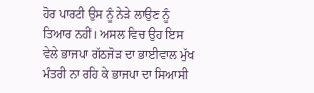ਹੋਰ ਪਾਰਟੀ ਉਸ ਨੂੰ ਨੇੜੇ ਲਾਉਣ ਨੂੰ ਤਿਆਰ ਨਹੀਂ। ਅਸਲ ਵਿਚ ਉਹ ਇਸ ਵੇਲੇ ਭਾਜਪਾ ਗੱਠਜੋੜ ਦਾ ਭਾਈਵਾਲ ਮੁੱਖ ਮੰਤਰੀ ਨਾ ਰਹਿ ਕੇ ਭਾਜਪਾ ਦਾ ਸਿਆਸੀ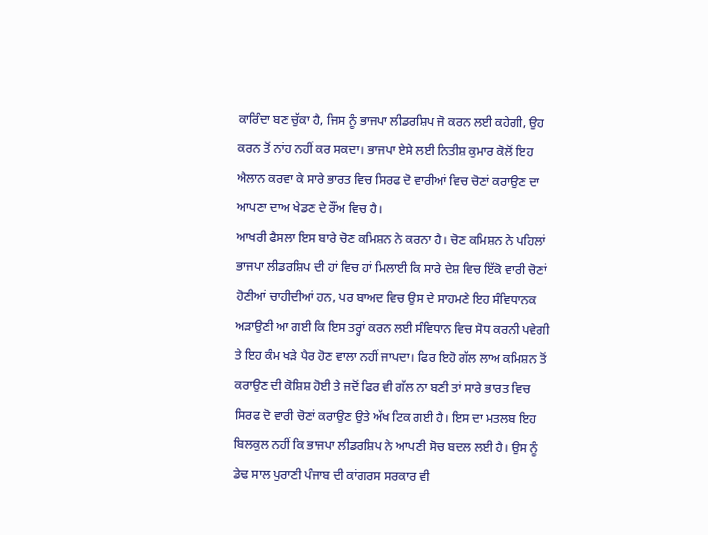ਕਾਰਿੰਦਾ ਬਣ ਚੁੱਕਾ ਹੈ, ਜਿਸ ਨੂੰ ਭਾਜਪਾ ਲੀਡਰਸ਼ਿਪ ਜੋ ਕਰਨ ਲਈ ਕਹੇਗੀ, ਉਹ ਕਰਨ ਤੋਂ ਨਾਂਹ ਨਹੀਂ ਕਰ ਸਕਦਾ। ਭਾਜਪਾ ਏਸੇ ਲਈ ਨਿਤੀਸ਼ ਕੁਮਾਰ ਕੋਲੋਂ ਇਹ ਐਲਾਨ ਕਰਵਾ ਕੇ ਸਾਰੇ ਭਾਰਤ ਵਿਚ ਸਿਰਫ ਦੋ ਵਾਰੀਆਂ ਵਿਚ ਚੋਣਾਂ ਕਰਾਉਣ ਦਾ ਆਪਣਾ ਦਾਅ ਖੇਡਣ ਦੇ ਰੌਂਅ ਵਿਚ ਹੈ।
ਆਖਰੀ ਫੈਸਲਾ ਇਸ ਬਾਰੇ ਚੋਣ ਕਮਿਸ਼ਨ ਨੇ ਕਰਨਾ ਹੈ। ਚੋਣ ਕਮਿਸ਼ਨ ਨੇ ਪਹਿਲਾਂ ਭਾਜਪਾ ਲੀਡਰਸ਼ਿਪ ਦੀ ਹਾਂ ਵਿਚ ਹਾਂ ਮਿਲਾਈ ਕਿ ਸਾਰੇ ਦੇਸ਼ ਵਿਚ ਇੱਕੋ ਵਾਰੀ ਚੋਣਾਂ ਹੋਣੀਆਂ ਚਾਹੀਦੀਆਂ ਹਨ, ਪਰ ਬਾਅਦ ਵਿਚ ਉਸ ਦੇ ਸਾਹਮਣੇ ਇਹ ਸੰਵਿਧਾਨਕ ਅੜਾਉਣੀ ਆ ਗਈ ਕਿ ਇਸ ਤਰ੍ਹਾਂ ਕਰਨ ਲਈ ਸੰਵਿਧਾਨ ਵਿਚ ਸੋਧ ਕਰਨੀ ਪਵੇਗੀ ਤੇ ਇਹ ਕੰਮ ਖੜੇ ਪੈਰ ਹੋਣ ਵਾਲਾ ਨਹੀਂ ਜਾਪਦਾ। ਫਿਰ ਇਹੋ ਗੱਲ ਲਾਅ ਕਮਿਸ਼ਨ ਤੋਂ ਕਰਾਉਣ ਦੀ ਕੋਸ਼ਿਸ਼ ਹੋਈ ਤੇ ਜਦੋਂ ਫਿਰ ਵੀ ਗੱਲ ਨਾ ਬਣੀ ਤਾਂ ਸਾਰੇ ਭਾਰਤ ਵਿਚ ਸਿਰਫ ਦੋ ਵਾਰੀ ਚੋਣਾਂ ਕਰਾਉਣ ਉਤੇ ਅੱਖ ਟਿਕ ਗਈ ਹੈ। ਇਸ ਦਾ ਮਤਲਬ ਇਹ ਬਿਲਕੁਲ ਨਹੀਂ ਕਿ ਭਾਜਪਾ ਲੀਡਰਸ਼ਿਪ ਨੇ ਆਪਣੀ ਸੋਚ ਬਦਲ ਲਈ ਹੈ। ਉਸ ਨੂੰ ਡੇਢ ਸਾਲ ਪੁਰਾਣੀ ਪੰਜਾਬ ਦੀ ਕਾਂਗਰਸ ਸਰਕਾਰ ਵੀ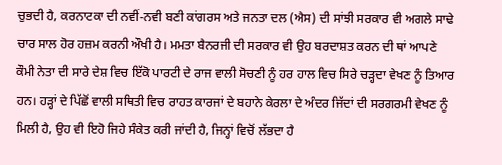ਚੁਭਦੀ ਹੈ, ਕਰਨਾਟਕਾ ਦੀ ਨਵੀਂ-ਨਵੀ ਬਣੀ ਕਾਂਗਰਸ ਅਤੇ ਜਨਤਾ ਦਲ (ਐਸ) ਦੀ ਸਾਂਝੀ ਸਰਕਾਰ ਵੀ ਅਗਲੇ ਸਾਢੇ ਚਾਰ ਸਾਲ ਹੋਰ ਹਜ਼ਮ ਕਰਨੀ ਔਖੀ ਹੈ। ਮਮਤਾ ਬੈਨਰਜੀ ਦੀ ਸਰਕਾਰ ਵੀ ਉਹ ਬਰਦਾਸ਼ਤ ਕਰਨ ਦੀ ਥਾਂ ਆਪਣੇ ਕੌਮੀ ਨੇਤਾ ਦੀ ਸਾਰੇ ਦੇਸ਼ ਵਿਚ ਇੱਕੋ ਪਾਰਟੀ ਦੇ ਰਾਜ ਵਾਲੀ ਸੋਚਣੀ ਨੂੰ ਹਰ ਹਾਲ ਵਿਚ ਸਿਰੇ ਚੜ੍ਹਦਾ ਵੇਖਣ ਨੂੰ ਤਿਆਰ ਹਨ। ਹੜ੍ਹਾਂ ਦੇ ਪਿੱਛੋਂ ਵਾਲੀ ਸਥਿਤੀ ਵਿਚ ਰਾਹਤ ਕਾਰਜਾਂ ਦੇ ਬਹਾਨੇ ਕੇਰਲਾ ਦੇ ਅੰਦਰ ਜਿੱਦਾਂ ਦੀ ਸਰਗਰਮੀ ਵੇਖਣ ਨੂੰ ਮਿਲੀ ਹੈ, ਉਹ ਵੀ ਇਹੋ ਜਿਹੇ ਸੰਕੇਤ ਕਰੀ ਜਾਂਦੀ ਹੈ, ਜਿਨ੍ਹਾਂ ਵਿਚੋਂ ਲੱਭਦਾ ਹੈ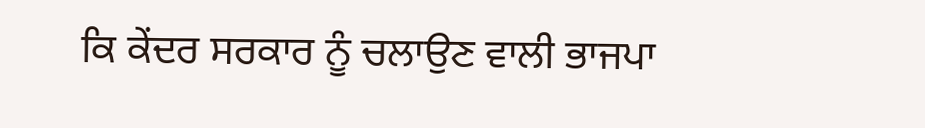ਕਿ ਕੇਂਦਰ ਸਰਕਾਰ ਨੂੰ ਚਲਾਉਣ ਵਾਲੀ ਭਾਜਪਾ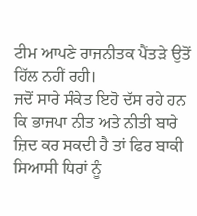ਟੀਮ ਆਪਣੇ ਰਾਜਨੀਤਕ ਪੈਂਤੜੇ ਉਤੋਂ ਹਿੱਲ ਨਹੀਂ ਰਹੀ।
ਜਦੋਂ ਸਾਰੇ ਸੰਕੇਤ ਇਹੋ ਦੱਸ ਰਹੇ ਹਨ ਕਿ ਭਾਜਪਾ ਨੀਤ ਅਤੇ ਨੀਤੀ ਬਾਰੇ ਜ਼ਿਦ ਕਰ ਸਕਦੀ ਹੈ ਤਾਂ ਫਿਰ ਬਾਕੀ ਸਿਆਸੀ ਧਿਰਾਂ ਨੂੰ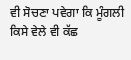ਵੀ ਸੋਚਣਾ ਪਵੇਗਾ ਕਿ ਮੂੰਗਲੀ ਕਿਸੇ ਵੇਲੇ ਵੀ ਕੱਛ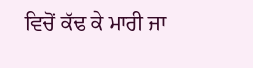ਵਿਚੋਂ ਕੱਢ ਕੇ ਮਾਰੀ ਜਾ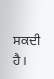ਸਕਦੀ ਹੈ।